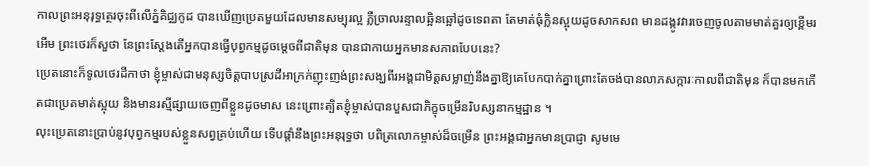កាលព្រះអនុរុទ្ធត្ថេរចុះពីលើភ្នំគិជ្ឈកូដ បានឃើញប្រេតមួយដែលមានសម្បុរល្អ ភ្លឺច្រាលរន្ទាលឆ្អិនឆ្អៅដូចទេពតា តែមាត់ធុំក្លិនស្អុយដូចសាកសព មានដង្កូវវារចេញចូលតាមមាត់គួរឲ្យខ្ពើមរអើម ព្រះថេរក៏សួថា នែព្រះស្តែងតើអ្នកបានធ្វើបុព្វកម្មដូចម្តេចពីជាតិមុន បានជាកាយអ្នកមានសភាពបែបនេះ?
ប្រេតនោះក៏ទូលថេរដីកាថា ខ្ញុំម្ចាស់ជាមនុស្សចិត្តបាបស្រដីអាក្រក់ញុះញង់ព្រះសង្ឃពីរអង្គជាមិត្តសម្លាញ់នឹងគ្នាឱ្យគេបែកបាក់គ្នាព្រោះតែចង់បានលាភសក្ការៈកាលពីជាតិមុន ក៏បានមកកើតជាប្រេតមាត់ស្អុយ និងមានរស្មីផ្សាយចេញពីខ្លួនដូចមាស នេះព្រោះត្បិតខ្ញុំម្ចាស់បានបួសជាភិក្ខុចម្រើនរិបស្សនាកម្មដ្ឋាន ។
លុះប្រេតនោះប្រាប់នូវបុព្វកម្មរបស់ខ្លួនសព្វគ្រប់ហើយ ទើបផ្តាំនឹងព្រះអនុរុទ្ធថា បពិត្រលោកម្ចាស់ដ៏ចម្រើន ព្រះអង្គជាអ្នកមានប្រាជ្ញា សូមមេ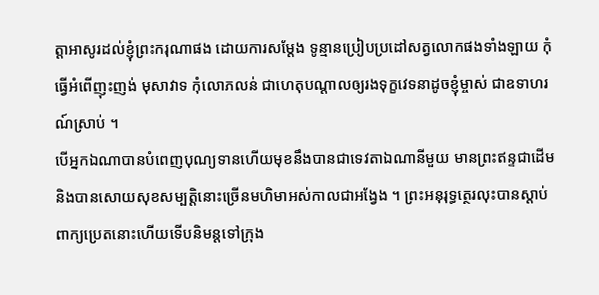ត្តាអាសូរដល់ខ្ញុំព្រះករុណាផង ដោយការសម្តែង ទូន្មានប្រៀបប្រដៅសត្វលោកផងទាំងឡាយ កុំធ្វើអំពើញុះញង់ មុសាវាទ កុំលោភលន់ ជាហេតុបណ្តាលឲ្យរងទុក្ខវេទនាដូចខ្ញុំម្ចាស់ ជាឧទាហរណ៍ស្រាប់ ។
បើអ្នកឯណាបានបំពេញបុណ្យទានហើយមុខនឹងបានជាទេវតាឯណានីមួយ មានព្រះឥន្ទជាដើម និងបានសោយសុខសម្បត្តិនោះច្រើនមហិមាអស់កាលជាអង្វែង ។ ព្រះអនុរុទ្ធត្ថេរលុះបានស្តាប់ពាក្យប្រេតនោះហើយទើបនិមន្តទៅក្រុង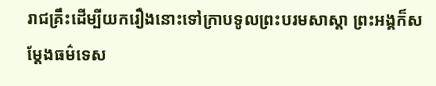រាជគ្រឹះដើម្បីយករឿងនោះទៅក្រាបទូលព្រះបរមសាស្តា ព្រះអង្គក៏សម្តែងធម៌ទេស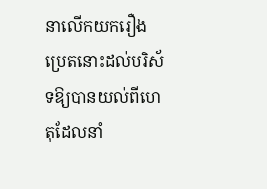នាលើកយករឿងប្រេតនោះដល់បរិស័ទឱ្យបានយល់ពីហេតុដែលនាំ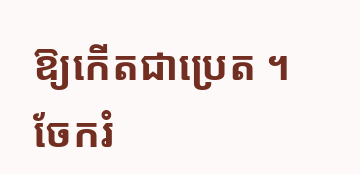ឱ្យកើតជាប្រេត ។
ចែករំ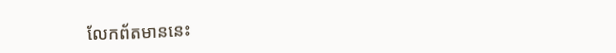លែកព័តមាននេះ